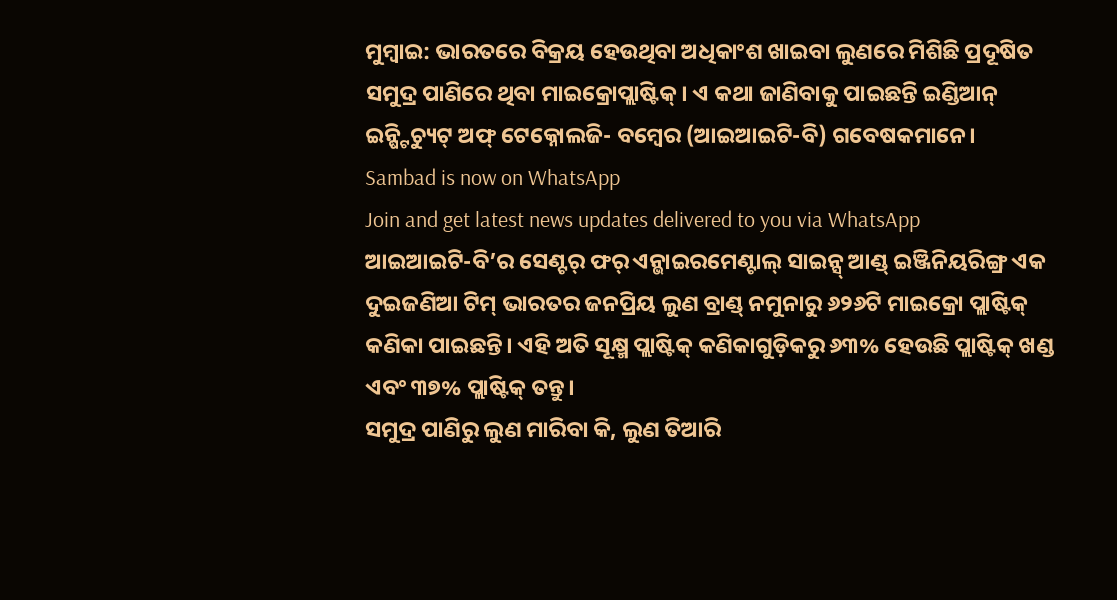ମୁମ୍ବାଇ: ଭାରତରେ ବିକ୍ରୟ ହେଉଥିବା ଅଧିକାଂଶ ଖାଇବା ଲୁଣରେ ମିଶିଛି ପ୍ରଦୂଷିତ ସମୁଦ୍ର ପାଣିରେ ଥିବା ମାଇକ୍ରୋପ୍ଲାଷ୍ଟିକ୍। ଏ କଥା ଜାଣିବାକୁ ପାଇଛନ୍ତି ଇଣ୍ଡିଆନ୍ ଇନ୍ଷ୍ଟିଚ୍ୟୁଟ୍ ଅଫ୍ ଟେକ୍ନୋଲଜି- ବମ୍ବେର (ଆଇଆଇଟି-ବି) ଗବେଷକମାନେ।
Sambad is now on WhatsApp
Join and get latest news updates delivered to you via WhatsApp
ଆଇଆଇଟି-ବି’ର ସେଣ୍ଟର୍ ଫର୍ ଏନ୍ଭାଇରମେଣ୍ଟାଲ୍ ସାଇନ୍ସ୍ ଆଣ୍ଡ୍ ଇଞ୍ଜିନିୟରିଙ୍ଗ୍ର ଏକ ଦୁଇଜଣିଆ ଟିମ୍ ଭାରତର ଜନପ୍ରିୟ ଲୁଣ ବ୍ରାଣ୍ଡ୍ ନମୁନାରୁ ୬୨୬ଟି ମାଇକ୍ରୋ ପ୍ଲାଷ୍ଟିକ୍ କଣିକା ପାଇଛନ୍ତି। ଏହି ଅତି ସୂକ୍ଷ୍ମ ପ୍ଲାଷ୍ଟିକ୍ କଣିକାଗୁଡ଼ିକରୁ ୬୩% ହେଉଛି ପ୍ଲାଷ୍ଟିକ୍ ଖଣ୍ଡ ଏବଂ ୩୭% ପ୍ଲାଷ୍ଟିକ୍ ତନ୍ତୁ।
ସମୁଦ୍ର ପାଣିରୁ ଲୁଣ ମାରିବା କି, ଲୁଣ ତିଆରି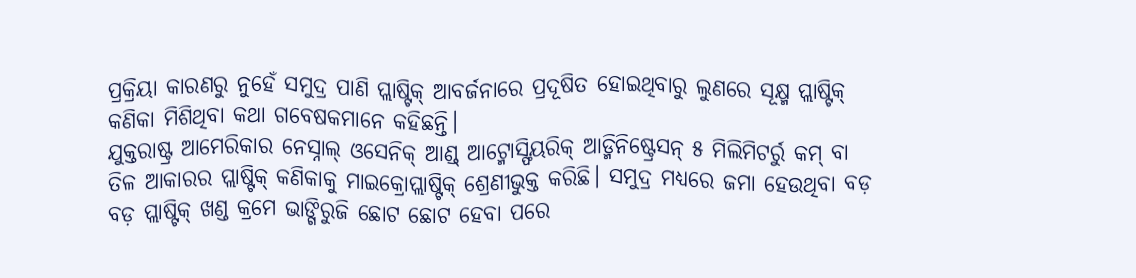ପ୍ରକ୍ରିୟା କାରଣରୁ ନୁହେଁ ସମୁଦ୍ର ପାଣି ପ୍ଲାଷ୍ଟିକ୍ ଆବର୍ଜନାରେ ପ୍ରଦୂଷିତ ହୋଇଥିବାରୁ ଲୁଣରେ ସୂକ୍ଷ୍ମ ପ୍ଲାଷ୍ଟିକ୍ କଣିକା ମିଶିଥିବା କଥା ଗବେଷକମାନେ କହିଛନ୍ତି।
ଯୁକ୍ତରାଷ୍ଟ୍ର ଆମେରିକାର ନେସ୍ନାଲ୍ ଓସେନିକ୍ ଆଣ୍ଡ୍ ଆଟ୍ମୋସ୍ଫିୟରିକ୍ ଆଡ୍ମିନିଷ୍ଟ୍ରେସନ୍ ୫ ମିଲିମିଟର୍ରୁ କମ୍ ବା ତିଳ ଆକାରର ପ୍ଲାଷ୍ଟିକ୍ କଣିକାକୁ ମାଇକ୍ରୋପ୍ଲାଷ୍ଟିକ୍ ଶ୍ରେଣୀଭୁକ୍ତ କରିଛି। ସମୁଦ୍ର ମଧ୍ୟରେ ଜମା ହେଉଥିବା ବଡ଼ ବଡ଼ ପ୍ଲାଷ୍ଟିକ୍ ଖଣ୍ଡ କ୍ରମେ ଭାଙ୍ଗିରୁଜି ଛୋଟ ଛୋଟ ହେବା ପରେ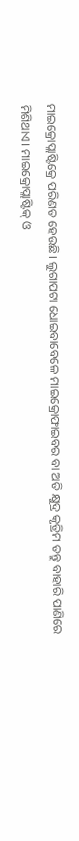ମାଇକ୍ରୋପ୍ଲାଷ୍ଟିକ୍ରେ ପରିଣତ ହେଉଛି। ଲୁଗାପଟା ଧୋଇବାବେଳେ ମାଇକ୍ରୋଫାଇବର ବା ଅତି କ୍ଷୁଦ୍ର କୃତ୍ରିମ ତନ୍ତୁ ବାହାରି ପାଣିରେ ମିଶିଥାଏ। ମାଇକ୍ରୋପ୍ଲାଷ୍ଟିକ୍ ଓ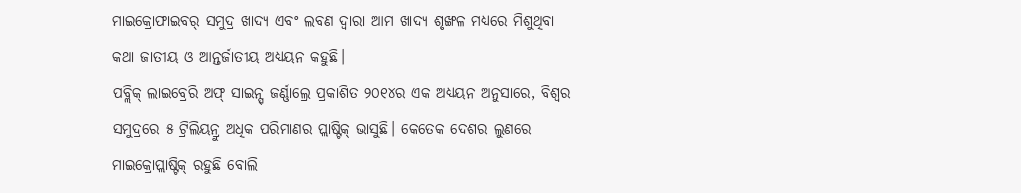ମାଇକ୍ରୋଫାଇବର୍ ସମୁଦ୍ର ଖାଦ୍ୟ ଏବଂ ଲବଣ ଦ୍ୱାରା ଆମ ଖାଦ୍ୟ ଶୃଙ୍ଖଳ ମଧ୍ୟରେ ମିଶୁଥିବା କଥା ଜାତୀୟ ଓ ଆନ୍ତର୍ଜାତୀୟ ଅଧ୍ୟୟନ କହୁଛି।
ପବ୍ଲିକ୍ ଲାଇବ୍ରେରି ଅଫ୍ ସାଇନ୍ସ୍ ଜର୍ଣ୍ଣାଲ୍ରେ ପ୍ରକାଶିତ ୨୦୧୪ର ଏକ ଅଧ୍ୟୟନ ଅନୁସାରେ, ବିଶ୍ୱର ସମୁଦ୍ରରେ ୫ ଟ୍ରିଲିୟନ୍ରୁ ଅଧିକ ପରିମାଣର ପ୍ଲାଷ୍ଟିକ୍ ଭାସୁଛି। କେତେକ ଦେଶର ଲୁଣରେ ମାଇକ୍ରୋପ୍ଲାଷ୍ଟିକ୍ ରହୁଛି ବୋଲି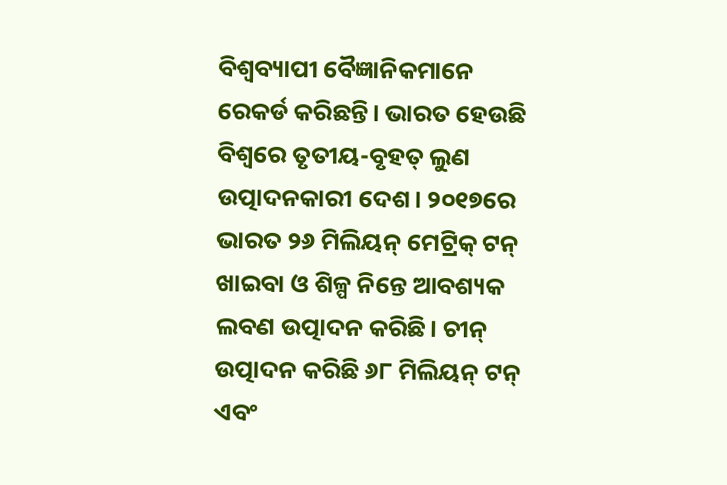ବିଶ୍ୱବ୍ୟାପୀ ବୈଜ୍ଞାନିକମାନେ ରେକର୍ଡ କରିଛନ୍ତି। ଭାରତ ହେଉଛି ବିଶ୍ୱରେ ତୃତୀୟ-ବୃହତ୍ ଲୁଣ ଉତ୍ପାଦନକାରୀ ଦେଶ। ୨୦୧୭ରେ ଭାରତ ୨୬ ମିଲିୟନ୍ ମେଟ୍ରିକ୍ ଟନ୍ ଖାଇବା ଓ ଶିଳ୍ପ ନିନ୍ତେ ଆବଶ୍ୟକ ଲବଣ ଉତ୍ପାଦନ କରିଛି। ଚୀନ୍ ଉତ୍ପାଦନ କରିଛି ୬୮ ମିଲିୟନ୍ ଟନ୍ ଏବଂ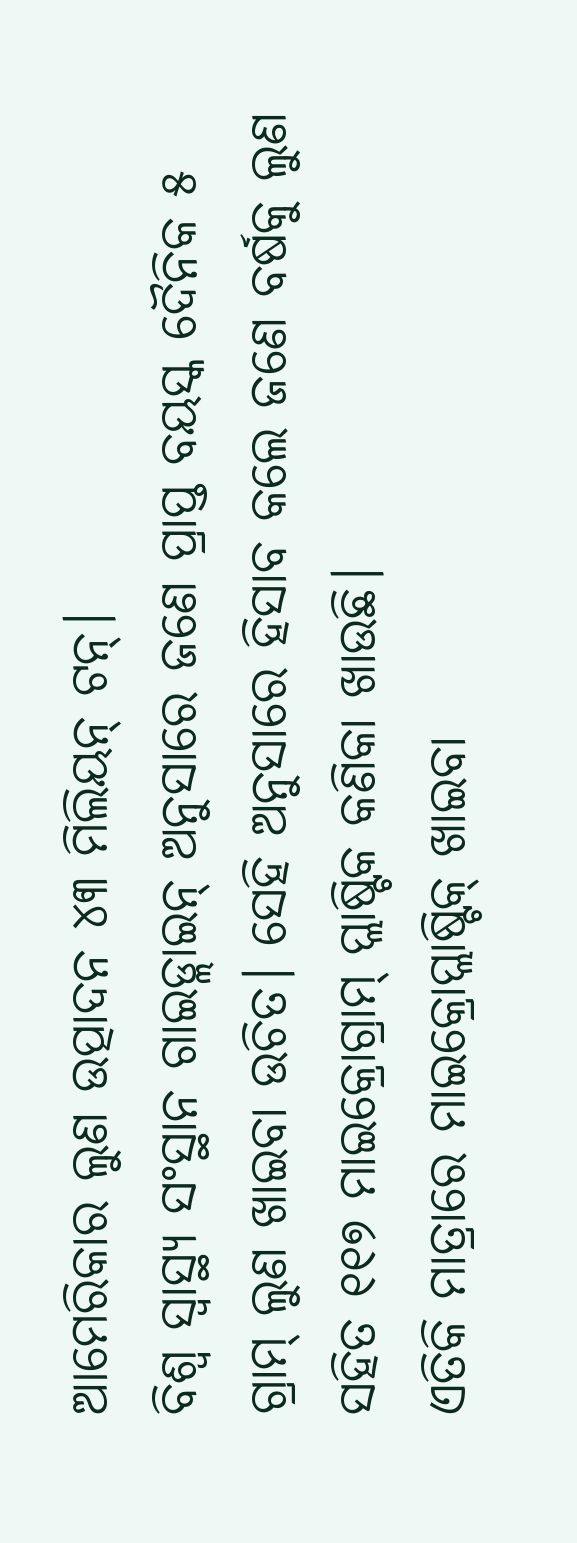ଆମେରିକାର ଲୁଣ ଉତ୍ପାଦନ ୪୩ ମିଲିୟନ୍ ଟନ୍।
ବିଶ୍ୱ ସ୍ୱାସ୍ଥ୍ୟ ସଂସ୍ଥାନ ଗାଇଡ୍ଲାଇନ୍ ଅନୁସାରେ ଜଣେ ପ୍ରାପ୍ତ ବୟସ୍କ ଦୈନିକ ୫ ଗ୍ରାମ୍ ଲୁଣ ଖାଇବା ଉଚିତ। ସେହି ଅନୁସାରେ ହିସାବ କଲେ ଜଣେ ବର୍ଷକୁ ଲୁଣ ସହିତ ୧୧୭ ମାଇକ୍ରୋଗ୍ରାମ୍ ପ୍ଲାଷ୍ଟିକ କଣିକା ଖାଉଛି।
ଏତିକି ମାତ୍ରାରେ ମାଇକ୍ରୋପ୍ଲାଷ୍ଟିକ୍ ଖାଇବା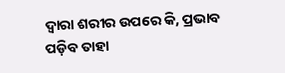ଦ୍ୱାରା ଶରୀର ଉପରେ କି, ପ୍ରଭାବ ପଡ଼ିବ ତାହା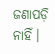ଜଣାପଡ଼ି ନାହିଁ।